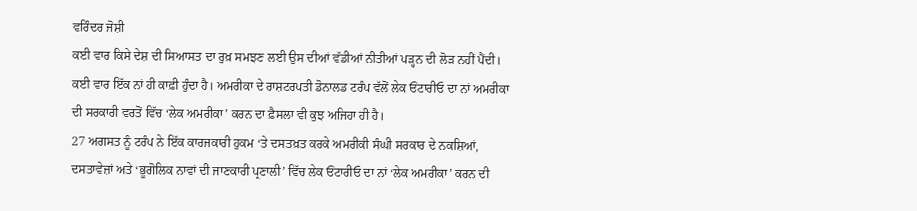ਵਰਿੰਦਰ ਜੋਸ਼ੀ
ਕਈ ਵਾਰ ਕਿਸੇ ਦੇਸ਼ ਦੀ ਸਿਆਸਤ ਦਾ ਰੁਖ਼ ਸਮਝਣ ਲਈ ਉਸ ਦੀਆਂ ਵੱਡੀਆਂ ਨੀਤੀਆਂ ਪੜ੍ਹਨ ਦੀ ਲੋੜ ਨਹੀਂ ਪੈਂਦੀ। ਕਈ ਵਾਰ ਇੱਕ ਨਾਂ ਹੀ ਕਾਫ਼ੀ ਹੁੰਦਾ ਹੈ। ਅਮਰੀਕਾ ਦੇ ਰਾਸ਼ਟਰਪਤੀ ਡੋਨਾਲਡ ਟਰੰਪ ਵੱਲੋਂ ਲੇਕ ਓਂਟਾਰੀਓ ਦਾ ਨਾਂ ਅਮਰੀਕਾ ਦੀ ਸਰਕਾਰੀ ਵਰਤੋਂ ਵਿੱਚ ‘ਲੇਕ ਅਮਰੀਕਾ’ ਕਰਨ ਦਾ ਫ਼ੈਸਲਾ ਵੀ ਕੁਝ ਅਜਿਹਾ ਹੀ ਹੈ।
27 ਅਗਸਤ ਨੂੰ ਟਰੰਪ ਨੇ ਇੱਕ ਕਾਰਜਕਾਰੀ ਹੁਕਮ ‘ਤੇ ਦਸਤਖ਼ਤ ਕਰਕੇ ਅਮਰੀਕੀ ਸੰਘੀ ਸਰਕਾਰ ਦੇ ਨਕਸ਼ਿਆਂ, ਦਸਤਾਵੇਜ਼ਾਂ ਅਤੇ ‘ਭੂਗੋਲਿਕ ਨਾਵਾਂ ਦੀ ਜਾਣਕਾਰੀ ਪ੍ਰਣਾਲੀ’ ਵਿੱਚ ਲੇਕ ਓਂਟਾਰੀਓ ਦਾ ਨਾਂ ‘ਲੇਕ ਅਮਰੀਕਾ’ ਕਰਨ ਦੀ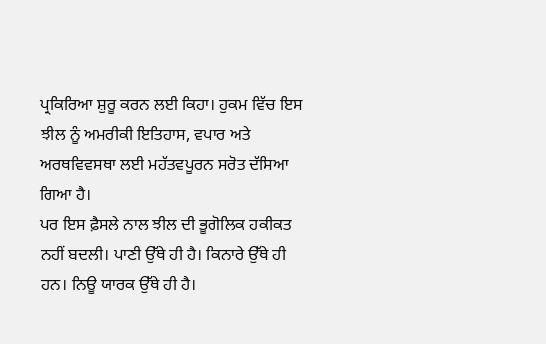ਪ੍ਰਕਿਰਿਆ ਸ਼ੁਰੂ ਕਰਨ ਲਈ ਕਿਹਾ। ਹੁਕਮ ਵਿੱਚ ਇਸ ਝੀਲ ਨੂੰ ਅਮਰੀਕੀ ਇਤਿਹਾਸ, ਵਪਾਰ ਅਤੇ ਅਰਥਵਿਵਸਥਾ ਲਈ ਮਹੱਤਵਪੂਰਨ ਸਰੋਤ ਦੱਸਿਆ ਗਿਆ ਹੈ।
ਪਰ ਇਸ ਫ਼ੈਸਲੇ ਨਾਲ ਝੀਲ ਦੀ ਭੂਗੋਲਿਕ ਹਕੀਕਤ ਨਹੀਂ ਬਦਲੀ। ਪਾਣੀ ਉੱਥੇ ਹੀ ਹੈ। ਕਿਨਾਰੇ ਉੱਥੇ ਹੀ ਹਨ। ਨਿਊ ਯਾਰਕ ਉੱਥੇ ਹੀ ਹੈ।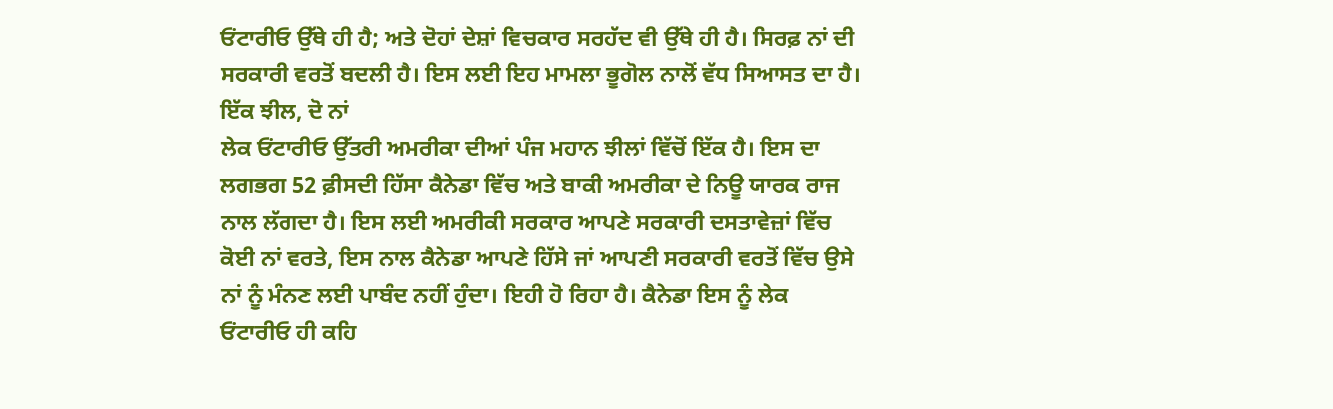ਓਂਟਾਰੀਓ ਉੱਥੇ ਹੀ ਹੈ; ਅਤੇ ਦੋਹਾਂ ਦੇਸ਼ਾਂ ਵਿਚਕਾਰ ਸਰਹੱਦ ਵੀ ਉੱਥੇ ਹੀ ਹੈ। ਸਿਰਫ਼ ਨਾਂ ਦੀ ਸਰਕਾਰੀ ਵਰਤੋਂ ਬਦਲੀ ਹੈ। ਇਸ ਲਈ ਇਹ ਮਾਮਲਾ ਭੂਗੋਲ ਨਾਲੋਂ ਵੱਧ ਸਿਆਸਤ ਦਾ ਹੈ।
ਇੱਕ ਝੀਲ, ਦੋ ਨਾਂ
ਲੇਕ ਓਂਟਾਰੀਓ ਉੱਤਰੀ ਅਮਰੀਕਾ ਦੀਆਂ ਪੰਜ ਮਹਾਨ ਝੀਲਾਂ ਵਿੱਚੋਂ ਇੱਕ ਹੈ। ਇਸ ਦਾ ਲਗਭਗ 52 ਫ਼ੀਸਦੀ ਹਿੱਸਾ ਕੈਨੇਡਾ ਵਿੱਚ ਅਤੇ ਬਾਕੀ ਅਮਰੀਕਾ ਦੇ ਨਿਊ ਯਾਰਕ ਰਾਜ ਨਾਲ ਲੱਗਦਾ ਹੈ। ਇਸ ਲਈ ਅਮਰੀਕੀ ਸਰਕਾਰ ਆਪਣੇ ਸਰਕਾਰੀ ਦਸਤਾਵੇਜ਼ਾਂ ਵਿੱਚ ਕੋਈ ਨਾਂ ਵਰਤੇ, ਇਸ ਨਾਲ ਕੈਨੇਡਾ ਆਪਣੇ ਹਿੱਸੇ ਜਾਂ ਆਪਣੀ ਸਰਕਾਰੀ ਵਰਤੋਂ ਵਿੱਚ ਉਸੇ ਨਾਂ ਨੂੰ ਮੰਨਣ ਲਈ ਪਾਬੰਦ ਨਹੀਂ ਹੁੰਦਾ। ਇਹੀ ਹੋ ਰਿਹਾ ਹੈ। ਕੈਨੇਡਾ ਇਸ ਨੂੰ ਲੇਕ ਓਂਟਾਰੀਓ ਹੀ ਕਹਿ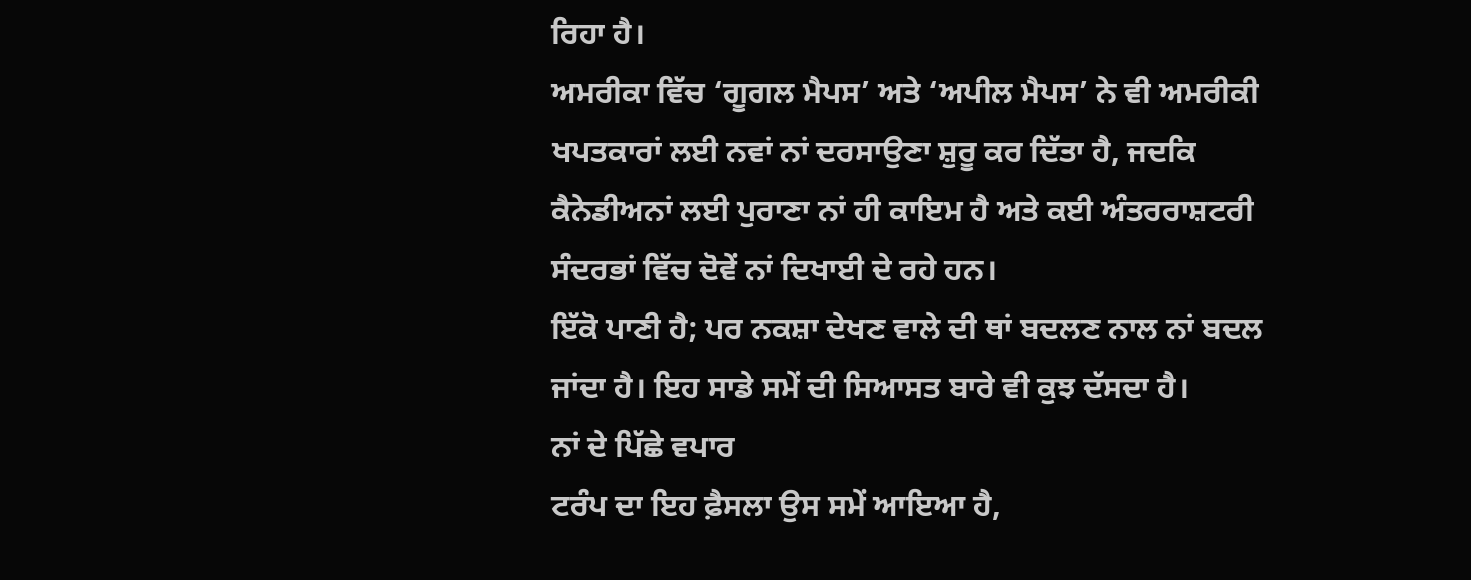ਰਿਹਾ ਹੈ।
ਅਮਰੀਕਾ ਵਿੱਚ ‘ਗੂਗਲ ਮੈਪਸ’ ਅਤੇ ‘ਅਪੀਲ ਮੈਪਸ’ ਨੇ ਵੀ ਅਮਰੀਕੀ ਖਪਤਕਾਰਾਂ ਲਈ ਨਵਾਂ ਨਾਂ ਦਰਸਾਉਣਾ ਸ਼ੁਰੂ ਕਰ ਦਿੱਤਾ ਹੈ, ਜਦਕਿ ਕੈਨੇਡੀਅਨਾਂ ਲਈ ਪੁਰਾਣਾ ਨਾਂ ਹੀ ਕਾਇਮ ਹੈ ਅਤੇ ਕਈ ਅੰਤਰਰਾਸ਼ਟਰੀ ਸੰਦਰਭਾਂ ਵਿੱਚ ਦੋਵੇਂ ਨਾਂ ਦਿਖਾਈ ਦੇ ਰਹੇ ਹਨ।
ਇੱਕੋ ਪਾਣੀ ਹੈ; ਪਰ ਨਕਸ਼ਾ ਦੇਖਣ ਵਾਲੇ ਦੀ ਥਾਂ ਬਦਲਣ ਨਾਲ ਨਾਂ ਬਦਲ ਜਾਂਦਾ ਹੈ। ਇਹ ਸਾਡੇ ਸਮੇਂ ਦੀ ਸਿਆਸਤ ਬਾਰੇ ਵੀ ਕੁਝ ਦੱਸਦਾ ਹੈ।
ਨਾਂ ਦੇ ਪਿੱਛੇ ਵਪਾਰ
ਟਰੰਪ ਦਾ ਇਹ ਫ਼ੈਸਲਾ ਉਸ ਸਮੇਂ ਆਇਆ ਹੈ,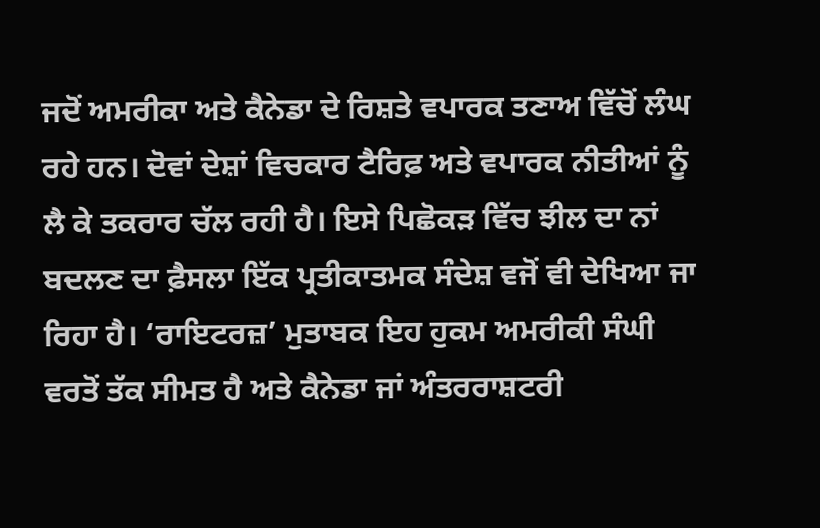ਜਦੋਂ ਅਮਰੀਕਾ ਅਤੇ ਕੈਨੇਡਾ ਦੇ ਰਿਸ਼ਤੇ ਵਪਾਰਕ ਤਣਾਅ ਵਿੱਚੋਂ ਲੰਘ ਰਹੇ ਹਨ। ਦੋਵਾਂ ਦੇਸ਼ਾਂ ਵਿਚਕਾਰ ਟੈਰਿਫ਼ ਅਤੇ ਵਪਾਰਕ ਨੀਤੀਆਂ ਨੂੰ ਲੈ ਕੇ ਤਕਰਾਰ ਚੱਲ ਰਹੀ ਹੈ। ਇਸੇ ਪਿਛੋਕੜ ਵਿੱਚ ਝੀਲ ਦਾ ਨਾਂ ਬਦਲਣ ਦਾ ਫ਼ੈਸਲਾ ਇੱਕ ਪ੍ਰਤੀਕਾਤਮਕ ਸੰਦੇਸ਼ ਵਜੋਂ ਵੀ ਦੇਖਿਆ ਜਾ ਰਿਹਾ ਹੈ। ‘ਰਾਇਟਰਜ਼’ ਮੁਤਾਬਕ ਇਹ ਹੁਕਮ ਅਮਰੀਕੀ ਸੰਘੀ ਵਰਤੋਂ ਤੱਕ ਸੀਮਤ ਹੈ ਅਤੇ ਕੈਨੇਡਾ ਜਾਂ ਅੰਤਰਰਾਸ਼ਟਰੀ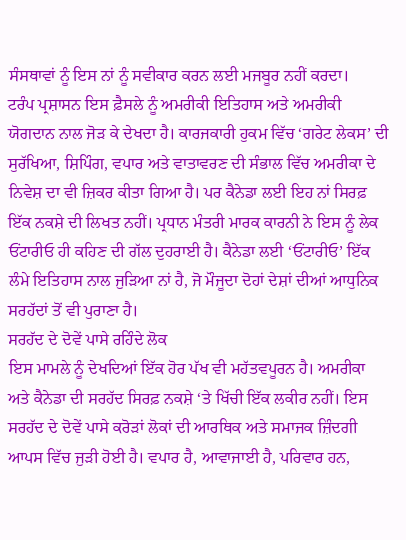ਸੰਸਥਾਵਾਂ ਨੂੰ ਇਸ ਨਾਂ ਨੂੰ ਸਵੀਕਾਰ ਕਰਨ ਲਈ ਮਜਬੂਰ ਨਹੀਂ ਕਰਦਾ।
ਟਰੰਪ ਪ੍ਰਸ਼ਾਸਨ ਇਸ ਫ਼ੈਸਲੇ ਨੂੰ ਅਮਰੀਕੀ ਇਤਿਹਾਸ ਅਤੇ ਅਮਰੀਕੀ ਯੋਗਦਾਨ ਨਾਲ ਜੋੜ ਕੇ ਦੇਖਦਾ ਹੈ। ਕਾਰਜਕਾਰੀ ਹੁਕਮ ਵਿੱਚ ‘ਗਰੇਟ ਲੇਕਸ’ ਦੀ ਸੁਰੱਖਿਆ, ਸ਼ਿਪਿੰਗ, ਵਪਾਰ ਅਤੇ ਵਾਤਾਵਰਣ ਦੀ ਸੰਭਾਲ ਵਿੱਚ ਅਮਰੀਕਾ ਦੇ ਨਿਵੇਸ਼ ਦਾ ਵੀ ਜ਼ਿਕਰ ਕੀਤਾ ਗਿਆ ਹੈ। ਪਰ ਕੈਨੇਡਾ ਲਈ ਇਹ ਨਾਂ ਸਿਰਫ਼ ਇੱਕ ਨਕਸ਼ੇ ਦੀ ਲਿਖਤ ਨਹੀਂ। ਪ੍ਰਧਾਨ ਮੰਤਰੀ ਮਾਰਕ ਕਾਰਨੀ ਨੇ ਇਸ ਨੂੰ ਲੇਕ ਓਂਟਾਰੀਓ ਹੀ ਕਹਿਣ ਦੀ ਗੱਲ ਦੁਹਰਾਈ ਹੈ। ਕੈਨੇਡਾ ਲਈ ‘ਓਂਟਾਰੀਓ’ ਇੱਕ ਲੰਮੇ ਇਤਿਹਾਸ ਨਾਲ ਜੁੜਿਆ ਨਾਂ ਹੈ, ਜੋ ਮੌਜੂਦਾ ਦੋਹਾਂ ਦੇਸ਼ਾਂ ਦੀਆਂ ਆਧੁਨਿਕ ਸਰਹੱਦਾਂ ਤੋਂ ਵੀ ਪੁਰਾਣਾ ਹੈ।
ਸਰਹੱਦ ਦੇ ਦੋਵੇਂ ਪਾਸੇ ਰਹਿੰਦੇ ਲੋਕ
ਇਸ ਮਾਮਲੇ ਨੂੰ ਦੇਖਦਿਆਂ ਇੱਕ ਹੋਰ ਪੱਖ ਵੀ ਮਹੱਤਵਪੂਰਨ ਹੈ। ਅਮਰੀਕਾ ਅਤੇ ਕੈਨੇਡਾ ਦੀ ਸਰਹੱਦ ਸਿਰਫ਼ ਨਕਸ਼ੇ ‘ਤੇ ਖਿੱਚੀ ਇੱਕ ਲਕੀਰ ਨਹੀਂ। ਇਸ ਸਰਹੱਦ ਦੇ ਦੋਵੇਂ ਪਾਸੇ ਕਰੋੜਾਂ ਲੋਕਾਂ ਦੀ ਆਰਥਿਕ ਅਤੇ ਸਮਾਜਕ ਜ਼ਿੰਦਗੀ ਆਪਸ ਵਿੱਚ ਜੁੜੀ ਹੋਈ ਹੈ। ਵਪਾਰ ਹੈ, ਆਵਾਜਾਈ ਹੈ, ਪਰਿਵਾਰ ਹਨ,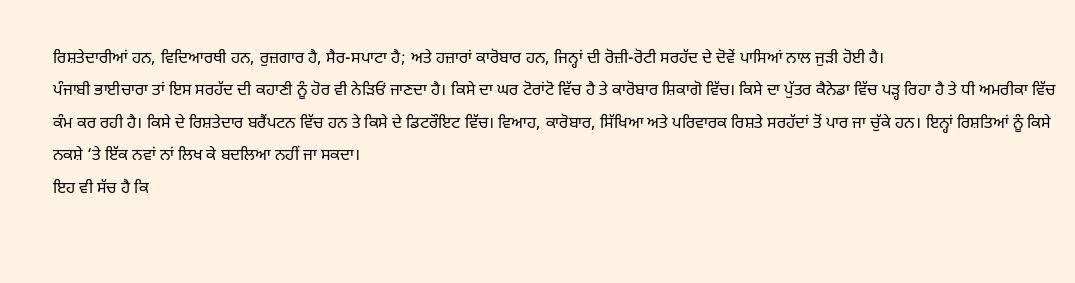ਰਿਸ਼ਤੇਦਾਰੀਆਂ ਹਨ, ਵਿਦਿਆਰਥੀ ਹਨ, ਰੁਜ਼ਗਾਰ ਹੈ, ਸੈਰ-ਸਪਾਟਾ ਹੈ; ਅਤੇ ਹਜ਼ਾਰਾਂ ਕਾਰੋਬਾਰ ਹਨ, ਜਿਨ੍ਹਾਂ ਦੀ ਰੋਜ਼ੀ-ਰੋਟੀ ਸਰਹੱਦ ਦੇ ਦੋਵੇਂ ਪਾਸਿਆਂ ਨਾਲ ਜੁੜੀ ਹੋਈ ਹੈ।
ਪੰਜਾਬੀ ਭਾਈਚਾਰਾ ਤਾਂ ਇਸ ਸਰਹੱਦ ਦੀ ਕਹਾਣੀ ਨੂੰ ਹੋਰ ਵੀ ਨੇੜਿਓਂ ਜਾਣਦਾ ਹੈ। ਕਿਸੇ ਦਾ ਘਰ ਟੋਰਾਂਟੋ ਵਿੱਚ ਹੈ ਤੇ ਕਾਰੋਬਾਰ ਸ਼ਿਕਾਗੋ ਵਿੱਚ। ਕਿਸੇ ਦਾ ਪੁੱਤਰ ਕੈਨੇਡਾ ਵਿੱਚ ਪੜ੍ਹ ਰਿਹਾ ਹੈ ਤੇ ਧੀ ਅਮਰੀਕਾ ਵਿੱਚ ਕੰਮ ਕਰ ਰਹੀ ਹੈ। ਕਿਸੇ ਦੇ ਰਿਸ਼ਤੇਦਾਰ ਬਰੈਂਪਟਨ ਵਿੱਚ ਹਨ ਤੇ ਕਿਸੇ ਦੇ ਡਿਟਰੌਇਟ ਵਿੱਚ। ਵਿਆਹ, ਕਾਰੋਬਾਰ, ਸਿੱਖਿਆ ਅਤੇ ਪਰਿਵਾਰਕ ਰਿਸ਼ਤੇ ਸਰਹੱਦਾਂ ਤੋਂ ਪਾਰ ਜਾ ਚੁੱਕੇ ਹਨ। ਇਨ੍ਹਾਂ ਰਿਸ਼ਤਿਆਂ ਨੂੰ ਕਿਸੇ ਨਕਸ਼ੇ ‘ਤੇ ਇੱਕ ਨਵਾਂ ਨਾਂ ਲਿਖ ਕੇ ਬਦਲਿਆ ਨਹੀਂ ਜਾ ਸਕਦਾ।
ਇਹ ਵੀ ਸੱਚ ਹੈ ਕਿ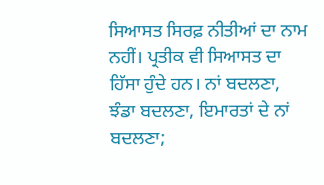ਸਿਆਸਤ ਸਿਰਫ਼ ਨੀਤੀਆਂ ਦਾ ਨਾਮ ਨਹੀਂ। ਪ੍ਰਤੀਕ ਵੀ ਸਿਆਸਤ ਦਾ ਹਿੱਸਾ ਹੁੰਦੇ ਹਨ। ਨਾਂ ਬਦਲਣਾ, ਝੰਡਾ ਬਦਲਣਾ, ਇਮਾਰਤਾਂ ਦੇ ਨਾਂ ਬਦਲਣਾ;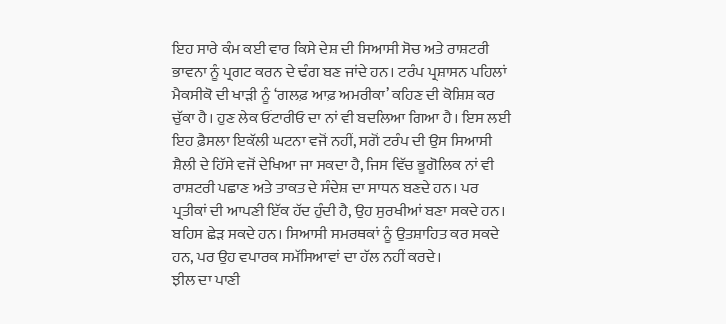ਇਹ ਸਾਰੇ ਕੰਮ ਕਈ ਵਾਰ ਕਿਸੇ ਦੇਸ਼ ਦੀ ਸਿਆਸੀ ਸੋਚ ਅਤੇ ਰਾਸ਼ਟਰੀ ਭਾਵਨਾ ਨੂੰ ਪ੍ਰਗਟ ਕਰਨ ਦੇ ਢੰਗ ਬਣ ਜਾਂਦੇ ਹਨ। ਟਰੰਪ ਪ੍ਰਸ਼ਾਸਨ ਪਹਿਲਾਂ ਮੈਕਸੀਕੋ ਦੀ ਖਾੜੀ ਨੂੰ ‘ਗਲਫ਼ ਆਫ਼ ਅਮਰੀਕਾ’ ਕਹਿਣ ਦੀ ਕੋਸ਼ਿਸ਼ ਕਰ ਚੁੱਕਾ ਹੈ। ਹੁਣ ਲੇਕ ਓਂਟਾਰੀਓ ਦਾ ਨਾਂ ਵੀ ਬਦਲਿਆ ਗਿਆ ਹੈ। ਇਸ ਲਈ ਇਹ ਫ਼ੈਸਲਾ ਇਕੱਲੀ ਘਟਨਾ ਵਜੋਂ ਨਹੀਂ, ਸਗੋਂ ਟਰੰਪ ਦੀ ਉਸ ਸਿਆਸੀ ਸ਼ੈਲੀ ਦੇ ਹਿੱਸੇ ਵਜੋਂ ਦੇਖਿਆ ਜਾ ਸਕਦਾ ਹੈ, ਜਿਸ ਵਿੱਚ ਭੂਗੋਲਿਕ ਨਾਂ ਵੀ ਰਾਸ਼ਟਰੀ ਪਛਾਣ ਅਤੇ ਤਾਕਤ ਦੇ ਸੰਦੇਸ਼ ਦਾ ਸਾਧਨ ਬਣਦੇ ਹਨ। ਪਰ ਪ੍ਰਤੀਕਾਂ ਦੀ ਆਪਣੀ ਇੱਕ ਹੱਦ ਹੁੰਦੀ ਹੈ, ਉਹ ਸੁਰਖੀਆਂ ਬਣਾ ਸਕਦੇ ਹਨ। ਬਹਿਸ ਛੇੜ ਸਕਦੇ ਹਨ। ਸਿਆਸੀ ਸਮਰਥਕਾਂ ਨੂੰ ਉਤਸ਼ਾਹਿਤ ਕਰ ਸਕਦੇ ਹਨ, ਪਰ ਉਹ ਵਪਾਰਕ ਸਮੱਸਿਆਵਾਂ ਦਾ ਹੱਲ ਨਹੀਂ ਕਰਦੇ।
ਝੀਲ ਦਾ ਪਾਣੀ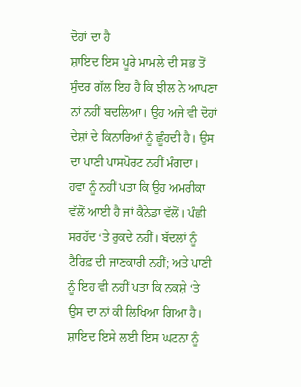ਦੋਹਾਂ ਦਾ ਹੈ
ਸ਼ਾਇਦ ਇਸ ਪੂਰੇ ਮਾਮਲੇ ਦੀ ਸਭ ਤੋਂ ਸੁੰਦਰ ਗੱਲ ਇਹ ਹੈ ਕਿ ਝੀਲ ਨੇ ਆਪਣਾ ਨਾਂ ਨਹੀਂ ਬਦਲਿਆ। ਉਹ ਅਜੇ ਵੀ ਦੋਹਾਂ ਦੇਸ਼ਾਂ ਦੇ ਕਿਨਾਰਿਆਂ ਨੂੰ ਛੂੰਹਦੀ ਹੈ। ਉਸ ਦਾ ਪਾਣੀ ਪਾਸਪੋਰਟ ਨਹੀਂ ਮੰਗਦਾ। ਹਵਾ ਨੂੰ ਨਹੀਂ ਪਤਾ ਕਿ ਉਹ ਅਮਰੀਕਾ ਵੱਲੋਂ ਆਈ ਹੈ ਜਾਂ ਕੈਨੇਡਾ ਵੱਲੋਂ। ਪੰਛੀ ਸਰਹੱਦ ‘ਤੇ ਰੁਕਦੇ ਨਹੀਂ। ਬੱਦਲਾਂ ਨੂੰ ਟੈਰਿਫ਼ ਦੀ ਜਾਣਕਾਰੀ ਨਹੀਂ; ਅਤੇ ਪਾਣੀ ਨੂੰ ਇਹ ਵੀ ਨਹੀਂ ਪਤਾ ਕਿ ਨਕਸ਼ੇ ‘ਤੇ ਉਸ ਦਾ ਨਾਂ ਕੀ ਲਿਖਿਆ ਗਿਆ ਹੈ।
ਸ਼ਾਇਦ ਇਸੇ ਲਈ ਇਸ ਘਟਨਾ ਨੂੰ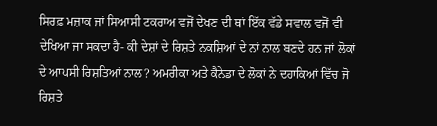ਸਿਰਫ਼ ਮਜ਼ਾਕ ਜਾਂ ਸਿਆਸੀ ਟਕਰਾਅ ਵਜੋਂ ਦੇਖਣ ਦੀ ਥਾਂ ਇੱਕ ਵੱਡੇ ਸਵਾਲ ਵਜੋਂ ਵੀ ਦੇਖਿਆ ਜਾ ਸਕਦਾ ਹੈ- ਕੀ ਦੇਸ਼ਾਂ ਦੇ ਰਿਸ਼ਤੇ ਨਕਸ਼ਿਆਂ ਦੇ ਨਾਂ ਨਾਲ ਬਣਦੇ ਹਨ ਜਾਂ ਲੋਕਾਂ ਦੇ ਆਪਸੀ ਰਿਸ਼ਤਿਆਂ ਨਾਲ? ਅਮਰੀਕਾ ਅਤੇ ਕੈਨੇਡਾ ਦੇ ਲੋਕਾਂ ਨੇ ਦਹਾਕਿਆਂ ਵਿੱਚ ਜੋ ਰਿਸ਼ਤੇ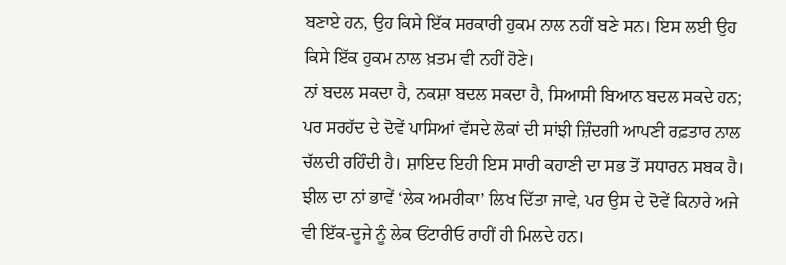ਬਣਾਏ ਹਨ, ਉਹ ਕਿਸੇ ਇੱਕ ਸਰਕਾਰੀ ਹੁਕਮ ਨਾਲ ਨਹੀਂ ਬਣੇ ਸਨ। ਇਸ ਲਈ ਉਹ ਕਿਸੇ ਇੱਕ ਹੁਕਮ ਨਾਲ ਖ਼ਤਮ ਵੀ ਨਹੀਂ ਹੋਣੇ।
ਨਾਂ ਬਦਲ ਸਕਦਾ ਹੈ, ਨਕਸ਼ਾ ਬਦਲ ਸਕਦਾ ਹੈ, ਸਿਆਸੀ ਬਿਆਨ ਬਦਲ ਸਕਦੇ ਹਨ; ਪਰ ਸਰਹੱਦ ਦੇ ਦੋਵੇਂ ਪਾਸਿਆਂ ਵੱਸਦੇ ਲੋਕਾਂ ਦੀ ਸਾਂਝੀ ਜ਼ਿੰਦਗੀ ਆਪਣੀ ਰਫ਼ਤਾਰ ਨਾਲ ਚੱਲਦੀ ਰਹਿੰਦੀ ਹੈ। ਸ਼ਾਇਦ ਇਹੀ ਇਸ ਸਾਰੀ ਕਹਾਣੀ ਦਾ ਸਭ ਤੋਂ ਸਧਾਰਨ ਸਬਕ ਹੈ। ਝੀਲ ਦਾ ਨਾਂ ਭਾਵੇਂ ‘ਲੇਕ ਅਮਰੀਕਾ’ ਲਿਖ ਦਿੱਤਾ ਜਾਵੇ, ਪਰ ਉਸ ਦੇ ਦੋਵੇਂ ਕਿਨਾਰੇ ਅਜੇ ਵੀ ਇੱਕ-ਦੂਜੇ ਨੂੰ ਲੇਕ ਓਂਟਾਰੀਓ ਰਾਹੀਂ ਹੀ ਮਿਲਦੇ ਹਨ।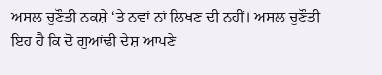ਅਸਲ ਚੁਣੌਤੀ ਨਕਸ਼ੇ ‘ਤੇ ਨਵਾਂ ਨਾਂ ਲਿਖਣ ਦੀ ਨਹੀਂ। ਅਸਲ ਚੁਣੌਤੀ ਇਹ ਹੈ ਕਿ ਦੋ ਗੁਆਂਢੀ ਦੇਸ਼ ਆਪਣੇ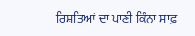ਰਿਸ਼ਤਿਆਂ ਦਾ ਪਾਣੀ ਕਿੰਨਾ ਸਾਫ਼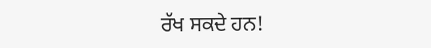ਰੱਖ ਸਕਦੇ ਹਨ!